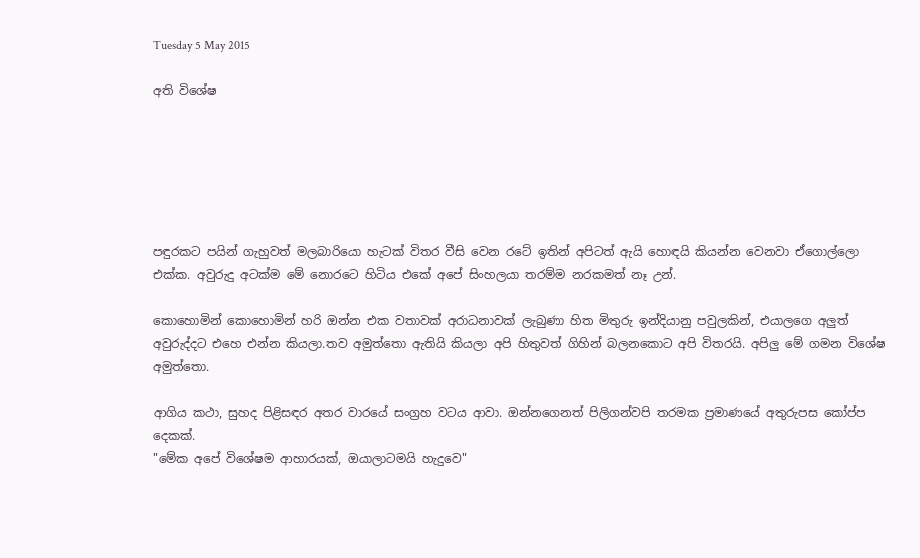Tuesday 5 May 2015

අති විශේෂ






පඳුරකට පයින් ගැහුවත් මලබාරියො හැටක් විතර වීසි වෙන රටේ ඉතින් අපිටත් ඇයි හොඳයි කියන්න වෙනවා ඒගොල්ලො එක්ක. අවුරුදු අටක්ම මේ නොරටෙ හිටිය එකේ අපේ සිංහලයා තරම්ම නරකමත් නෑ උන්.

කොහොමින් කොහොමින් හරි ඔන්න එක වතාවක් අරාධනාවක් ලැබුණා හිත මිතුරු ඉන්දියානු පවුලකින්, එයාලගෙ අලුත් අවුරුද්දට එහෙ එන්න කියලා.තව අමුත්තො ඇතියි කියලා අපි හිතුවත් ගිහින් බලනකොට අපි විතරයි. අපිලු මේ ගමන විශේෂ අමුත්තො.

ආගිය කථා, සුහද පිළිසඳර අතර වාරයේ සංග්‍රහ වටය ආවා. ඔන්නගෙනත් පිලිගන්වපි තරමක ප්‍රමාණයේ අතුරුපස කෝප්ප දෙකක්.
"මේක අපේ විශේෂම ආහාරයක්, ඔයාලාටමයි හැදුවෙ"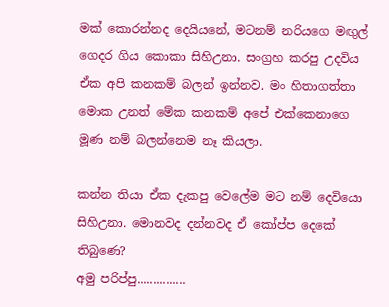මක් කොරන්නද දෙයියනේ, මටනම් නරියගෙ මඟුල් ගෙදර ගිය කොකා සිහිඋනා. සංග්‍රහ කරපු උදවිය ඒක අපි කනකම් බලන් ඉන්නව. මං හිතාගත්තා මොක උනත් මේක කනකම් අපේ එක්කෙනාගෙ මූණ නම් බලන්නෙම නෑ කියලා.

කන්න තියා ඒක දැකපු වෙලේම මට නම් දෙවියො සිහිඋනා. මොනවද දන්නවද ඒ කෝප්ප දෙකේ තිබුණෙ?
අමු පරිප්පු...............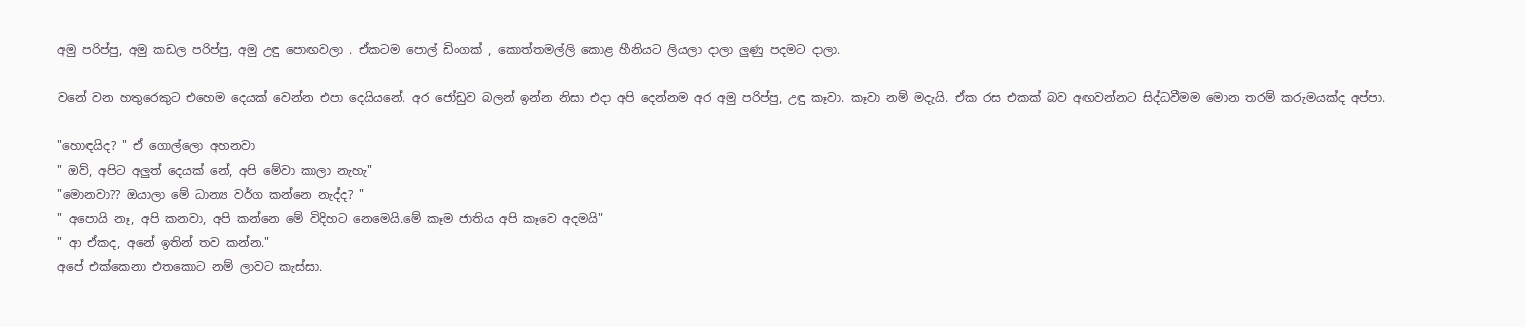අමු පරිප්පු, අමු කඩල පරිප්පු, අමු උඳු පොඟවලා . ඒකටම පොල් ඩිංගක් , කොත්තමල්ලි කොළ හීනියට ලියලා දාලා ලුණු පදමට දාලා.

වනේ වන හතුරෙකුට එහෙම දෙයක් වෙන්න එපා දෙයියනේ. අර ජෝඩුව බලන් ඉන්න නිසා එදා අපි දෙන්නම අර අමු පරිප්පු, උඳු කෑවා. කෑවා නම් මදැයි. ඒක රස එකක් බව අඟවන්නට සිද්ධවීමම මොන තරම් කරුමයක්ද අප්පා.

"හොඳයිද? " ඒ ගොල්ලො අහනවා
" ඔව්, අපිට අලුත් දෙයක් නේ, අපි මේවා කාලා නැහැ"
"මොනවා?? ඔයාලා මේ ධාන්‍ය වර්ග කන්නෙ නැද්ද? "
" අපොයි නෑ, අපි කනවා, අපි කන්නෙ මේ විදිහට නෙමෙයි.මේ කෑම ජාතිය අපි කෑවෙ අදමයි"
" ආ ඒකද, අනේ ඉතින් තව කන්න."
අපේ එක්කෙනා එතකොට නම් ලාවට කැස්සා.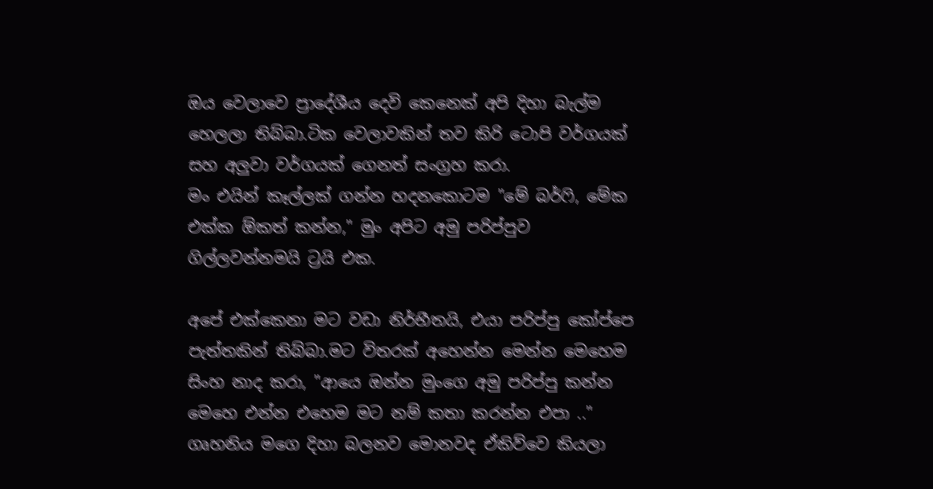ඔය වෙලාවෙ ප්‍රාදේශීය දෙවි කෙනෙක් අපි දිහා බැල්ම හෙලලා තිබ්බා.ටික වෙලාවකින් තව කිරි ටොපි වර්ගයක් සහ අලුවා වර්ගයක් ගෙනත් සංග්‍රහ කරා.
මං එයින් කෑල්ලක් ගන්න හදනකොටම "මේ බර්ෆි, මේක එක්ක ඕකත් කන්න," මුං අපිට අමු පරිප්පුව ගිල්ලවන්නමයි ට්‍රයි එක.

අපේ එක්කෙනා මට වඩා නිර්භීතයි, එයා පරිප්පු කෝප්පෙ පැත්තකින් තිබ්බා.මට විතරක් අහෙන්න මෙන්න මෙහෙම සිංහ නාද කරා, "ආයෙ ඔන්න මුංගෙ අමු පරිප්පු කන්න මෙහෙ එන්න එහෙම මට නම් කතා කරන්න එපා .."
ගෘහනිය මගෙ දිහා බලනව මොනවද ඒකිව්වෙ කියලා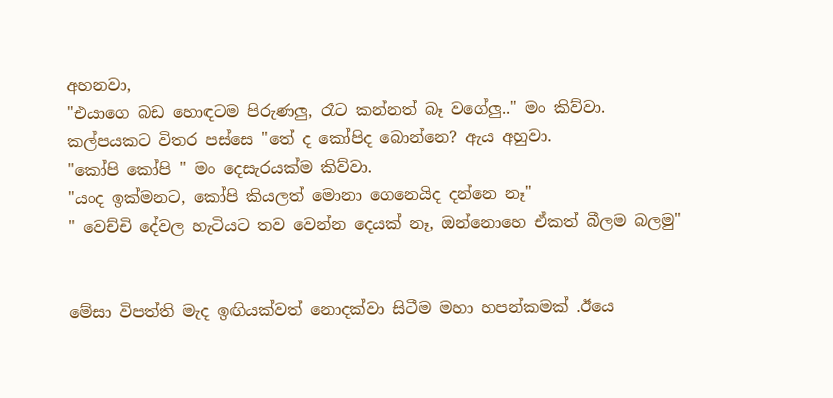අහනවා,
"එයාගෙ බඩ හොඳටම පිරුණලු, රෑට කන්නත් බෑ වගේලු.." මං කිව්වා.
කල්පයකට විතර පස්සෙ "තේ ද කෝපිද බොන්නෙ? ඇය අහුවා.
"කෝපි කෝපි " මං දෙසැරයක්ම කිව්වා.
"යංද ඉක්මනට, කෝපි කියලත් මොනා ගෙනෙයිද දන්නෙ නෑ"
" වෙච්චි දේවල හැටියට තව වෙන්න දෙයක් නෑ, ඔන්නොහෙ ඒකත් බීලම බලමු"


මේසා විපත්ති මැද ඉඟියක්වත් නොදක්වා සිටීම මහා හපන්කමක් .ඊයෙ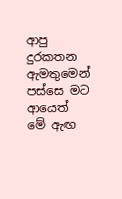ආපු දුරකතන ඇමතුමෙන් පස්සෙ මට ආයෙත් මේ ඇඟ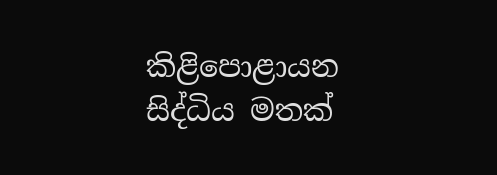කිළිපොළායන සිද්ධිය මතක්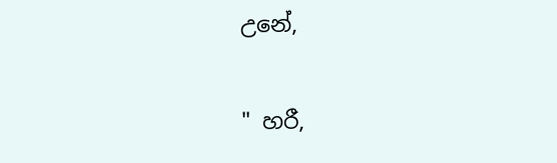උනේ,

" හරී,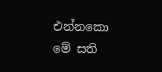එන්නකො මේ සති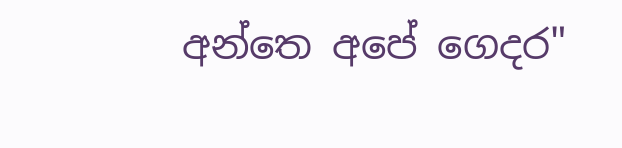අන්තෙ අපේ ගෙදර"